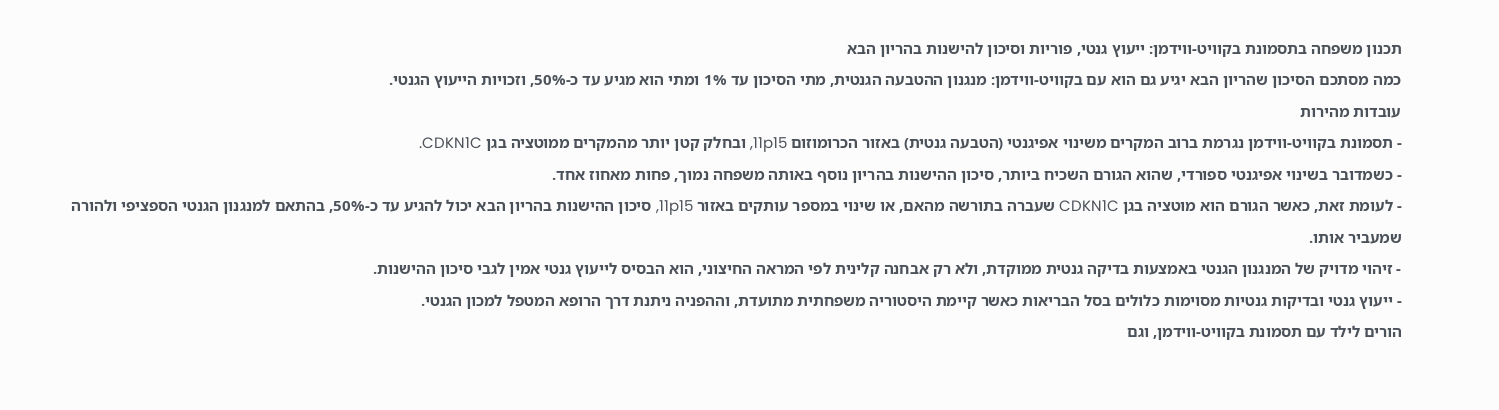תכנון משפחה בתסמונת בקוויט-ווידמן: ייעוץ גנטי, פוריות וסיכון להישנות בהריון הבא
כמה מסתכם הסיכון שהריון הבא יגיע גם הוא עם בקוויט-ווידמן: מנגנון ההטבעה הגנטית, מתי הסיכון עד 1% ומתי הוא מגיע עד כ-50%, וזכויות הייעוץ הגנטי.
עובדות מהירות
- תסמונת בקוויט-ווידמן נגרמת ברוב המקרים משינוי אפיגנטי (הטבעה גנטית) באזור הכרומוזום 11p15, ובחלק קטן יותר מהמקרים ממוטציה בגן CDKN1C.
- כשמדובר בשינוי אפיגנטי ספורדי, שהוא הגורם השכיח ביותר, סיכון ההישנות בהריון נוסף באותה משפחה נמוך, פחות מאחוז אחד.
- לעומת זאת, כאשר הגורם הוא מוטציה בגן CDKN1C שעברה בתורשה מהאם, או שינוי במספר עותקים באזור 11p15, סיכון ההישנות בהריון הבא יכול להגיע עד כ-50%, בהתאם למנגנון הגנטי הספציפי ולהורה שמעביר אותו.
- זיהוי מדויק של המנגנון הגנטי באמצעות בדיקה גנטית ממוקדת, ולא רק אבחנה קלינית לפי המראה החיצוני, הוא הבסיס לייעוץ גנטי אמין לגבי סיכון ההישנות.
- ייעוץ גנטי ובדיקות גנטיות מסוימות כלולים בסל הבריאות כאשר קיימת היסטוריה משפחתית מתועדת, וההפניה ניתנת דרך הרופא המטפל למכון הגנטי.
הורים לילד עם תסמונת בקוויט-ווידמן, וגם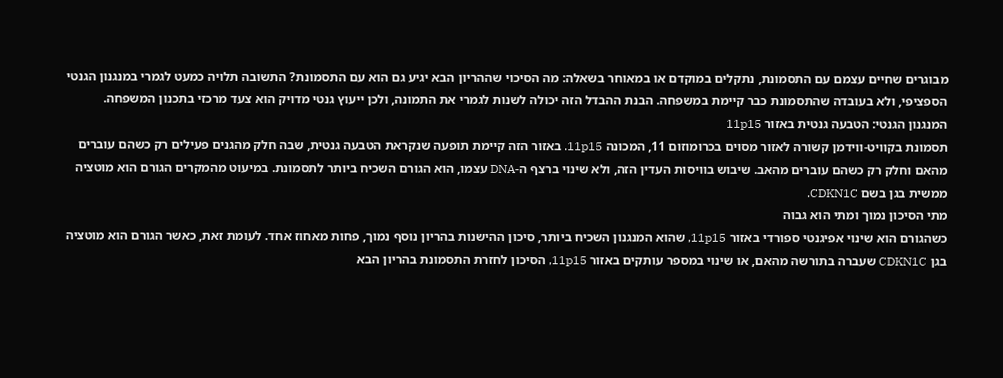מבוגרים שחיים עצמם עם התסמונת, נתקלים במוקדם או במאוחר בשאלה: מה הסיכוי שההריון הבא יגיע גם הוא עם התסמונת? התשובה תלויה כמעט לגמרי במנגנון הגנטי הספציפי, ולא בעובדה שהתסמונת כבר קיימת במשפחה. הבנת ההבדל הזה יכולה לשנות לגמרי את התמונה, ולכן ייעוץ גנטי מדויק הוא צעד מרכזי בתכנון המשפחה.
המנגנון הגנטי: הטבעה גנטית באזור 11p15
תסמונת בקוויט-ווידמן קשורה לאזור מסוים בכרומוזום 11, המכונה 11p15. באזור הזה קיימת תופעה שנקראת הטבעה גנטית, שבה חלק מהגנים פעילים רק כשהם עוברים מהאם וחלק רק כשהם עוברים מהאב. שיבוש בוויסות העדין הזה, ולא שינוי ברצף ה-DNA עצמו, הוא הגורם השכיח ביותר לתסמונת. במיעוט מהמקרים הגורם הוא מוטציה ממשית בגן בשם CDKN1C.
מתי הסיכון נמוך ומתי הוא גבוה
כשהגורם הוא שינוי אפיגנטי ספורדי באזור 11p15, שהוא המנגנון השכיח ביותר, סיכון ההישנות בהריון נוסף נמוך, פחות מאחוז אחד. לעומת זאת, כאשר הגורם הוא מוטציה בגן CDKN1C שעברה בתורשה מהאם, או שינוי במספר עותקים באזור 11p15, הסיכון לחזרת התסמונת בהריון הבא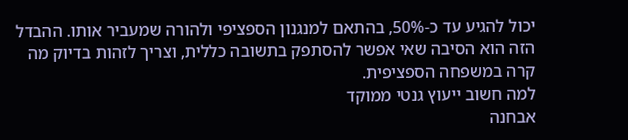יכול להגיע עד כ-50%, בהתאם למנגנון הספציפי ולהורה שמעביר אותו. ההבדל הזה הוא הסיבה שאי אפשר להסתפק בתשובה כללית, וצריך לזהות בדיוק מה קרה במשפחה הספציפית.
למה חשוב ייעוץ גנטי ממוקד
אבחנה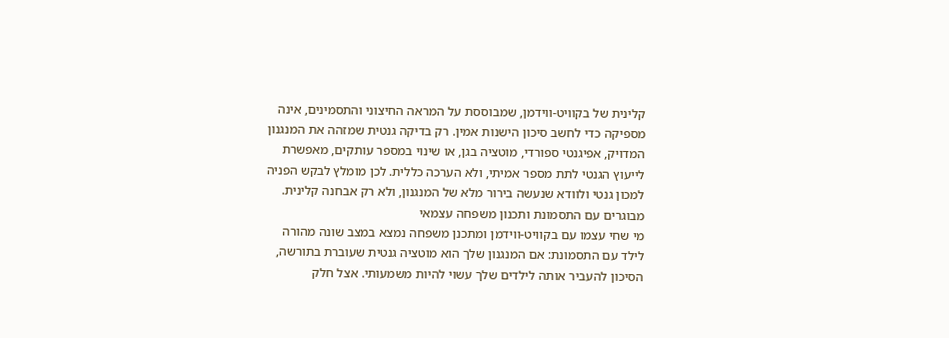קלינית של בקוויט-ווידמן, שמבוססת על המראה החיצוני והתסמינים, אינה מספיקה כדי לחשב סיכון הישנות אמין. רק בדיקה גנטית שמזהה את המנגנון המדויק, אפיגנטי ספורדי, מוטציה בגן, או שינוי במספר עותקים, מאפשרת לייעוץ הגנטי לתת מספר אמיתי, ולא הערכה כללית. לכן מומלץ לבקש הפניה למכון גנטי ולוודא שנעשה בירור מלא של המנגנון, ולא רק אבחנה קלינית.
מבוגרים עם התסמונת ותכנון משפחה עצמאי
מי שחי עצמו עם בקוויט-ווידמן ומתכנן משפחה נמצא במצב שונה מהורה לילד עם התסמונת: אם המנגנון שלך הוא מוטציה גנטית שעוברת בתורשה, הסיכון להעביר אותה לילדים שלך עשוי להיות משמעותי. אצל חלק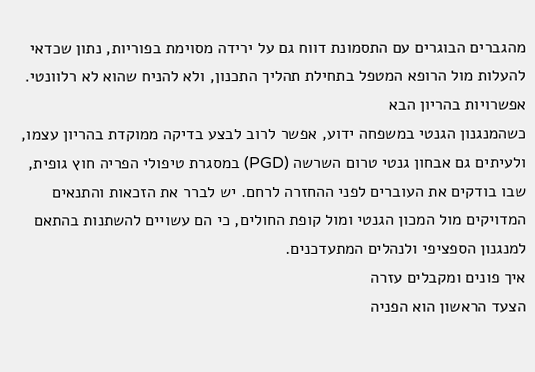מהגברים הבוגרים עם התסמונת דווח גם על ירידה מסוימת בפוריות, נתון שכדאי להעלות מול הרופא המטפל בתחילת תהליך התכנון, ולא להניח שהוא לא רלוונטי.
אפשרויות בהריון הבא
כשהמנגנון הגנטי במשפחה ידוע, אפשר לרוב לבצע בדיקה ממוקדת בהריון עצמו, ולעיתים גם אבחון גנטי טרום השרשה (PGD) במסגרת טיפולי הפריה חוץ גופית, שבו בודקים את העוברים לפני ההחזרה לרחם. יש לברר את הזכאות והתנאים המדויקים מול המכון הגנטי ומול קופת החולים, כי הם עשויים להשתנות בהתאם למנגנון הספציפי ולנהלים המתעדכנים.
איך פונים ומקבלים עזרה
הצעד הראשון הוא הפניה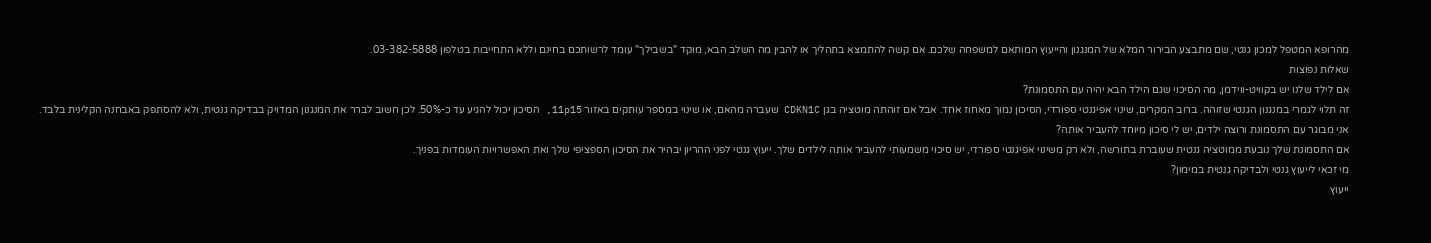מהרופא המטפל למכון גנטי, שם מתבצע הבירור המלא של המנגנון והייעוץ המותאם למשפחה שלכם. אם קשה להתמצא בתהליך או להבין מה השלב הבא, מוקד "בשבילך" עומד לרשותכם בחינם וללא התחייבות בטלפון 03-382-5888.
שאלות נפוצות
אם לילד שלנו יש בקוויט-ווידמן, מה הסיכוי שגם הילד הבא יהיה עם התסמונת?
זה תלוי לגמרי במנגנון הגנטי שזוהה. ברוב המקרים, שינוי אפיגנטי ספורדי, הסיכון נמוך מאחוז אחד. אבל אם זוהתה מוטציה בגן CDKN1C שעברה מהאם, או שינוי במספר עותקים באזור 11p15, הסיכון יכול להגיע עד כ-50%. לכן חשוב לברר את המנגנון המדויק בבדיקה גנטית, ולא להסתפק באבחנה הקלינית בלבד.
אני מבוגר עם התסמונת ורוצה ילדים, יש לי סיכון מיוחד להעביר אותה?
אם התסמונת שלך נובעת ממוטציה גנטית שעוברת בתורשה, ולא רק משינוי אפיגנטי ספורדי, יש סיכוי משמעותי להעביר אותה לילדים שלך. ייעוץ גנטי לפני ההריון יבהיר את הסיכון הספציפי שלך ואת האפשרויות העומדות בפניך.
מי זכאי לייעוץ גנטי ולבדיקה גנטית במימון?
ייעוץ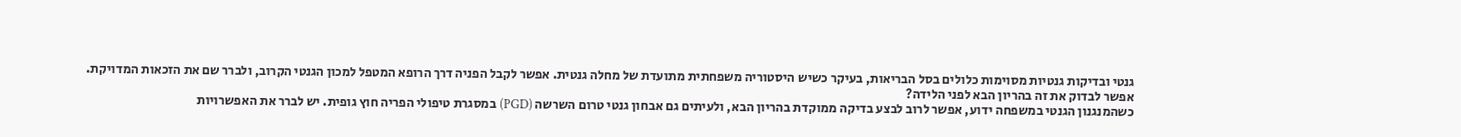גנטי ובדיקות גנטיות מסוימות כלולים בסל הבריאות, בעיקר כשיש היסטוריה משפחתית מתועדת של מחלה גנטית. אפשר לקבל הפניה דרך הרופא המטפל למכון הגנטי הקרוב, ולברר שם את הזכאות המדויקת.
אפשר לבדוק את זה בהריון הבא לפני הלידה?
כשהמנגנון הגנטי במשפחה ידוע, אפשר לרוב לבצע בדיקה ממוקדת בהריון הבא, ולעיתים גם אבחון גנטי טרום השרשה (PGD) במסגרת טיפולי הפריה חוץ גופית. יש לברר את האפשרויות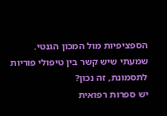הספציפיות מול המכון הגנטי.
שמעתי שיש קשר בין טיפולי פוריות לתסמונת, זה נכון?
יש ספרות רפואית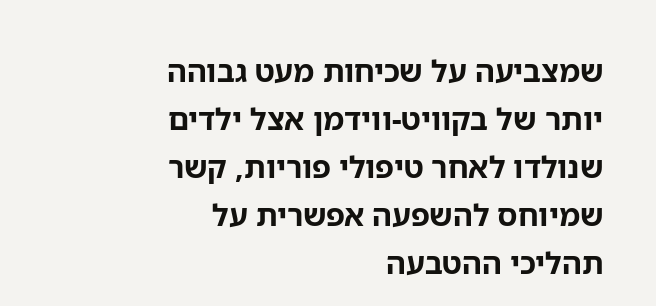שמצביעה על שכיחות מעט גבוהה יותר של בקוויט-ווידמן אצל ילדים שנולדו לאחר טיפולי פוריות, קשר שמיוחס להשפעה אפשרית על תהליכי ההטבעה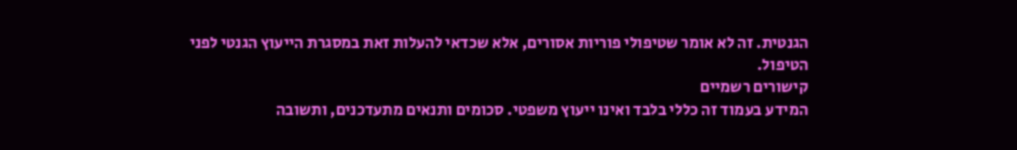הגנטית. זה לא אומר שטיפולי פוריות אסורים, אלא שכדאי להעלות זאת במסגרת הייעוץ הגנטי לפני הטיפול.
קישורים רשמיים
המידע בעמוד זה כללי בלבד ואינו ייעוץ משפטי. סכומים ותנאים מתעדכנים, ותשובה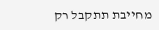מחייבת תתקבל רק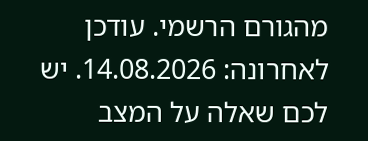מהגורם הרשמי. עודכן לאחרונה: 14.08.2026. יש לכם שאלה על המצב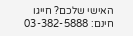האישי שלכם? חייגו חינם: 03-382-5888